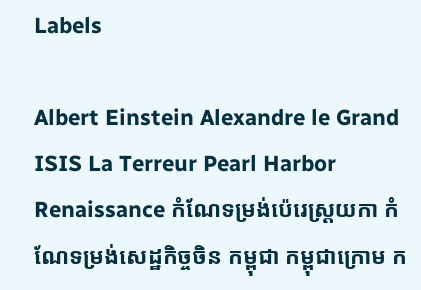Labels

Albert Einstein Alexandre le Grand ISIS La Terreur Pearl Harbor Renaissance កំណែទម្រង់ប៉េរេស្ត្រយកា កំណែទម្រង់សេដ្ឋកិច្ចចិន កម្ពុជា កម្ពុជាក្រោម ក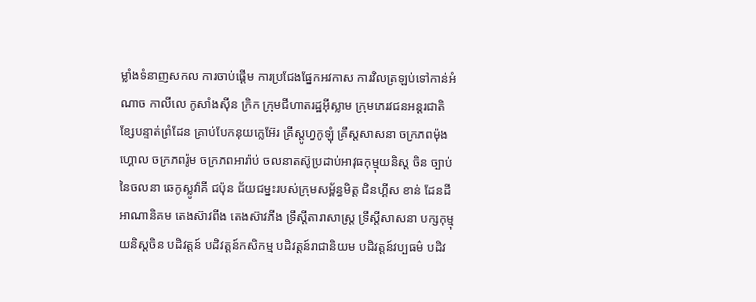ម្លាំងទំនាញសកល ការចាប់ផ្ដើម ការប្រជែងផ្នែកអវកាស ការវិលត្រឡប់ទៅកាន់អំណាច កាលីលេ កូសាំងស៊ីន ក្រិក ក្រុមជីហាតរដ្ឋអ៊ីស្លាម ក្រុមភេរវជនអន្តរជាតិ ខ្សែបន្ទាត់ព្រំដែន គ្រាប់បែកនុយក្លេអ៊ែរ គ្រីស្តូហ្វកូឡុំ គ្រឹស្តសាសនា ចក្រភពម៉ុងហ្គោល ចក្រភពរ៉ូម ចក្រភពអារ៉ាប់ ចលនាតស៊ូប្រដាប់អាវុធកុម្មុយនិស្ត ចិន ច្បាប់នៃចលនា ឆេកូស្លូវ៉ាគី ជប៉ុន ជ័យជម្នះរបស់ក្រុមសម្ព័ន្ធមិត្ត ជិនហ្គីស ខាន់ ដែនដីអាណានិគម តេងស៊ាវពីង តេងស៊ាវភីង ទ្រឹស្តីតារាសាស្រ្ត ទ្រឹស្តីសាសនា បក្សកុម្មុយនិស្តចិន បដិវត្តន៍ បដិវត្តន៍កសិកម្ម បដិវត្តន៍រាជានិយម បដិវត្តន៍វប្បធម៌ បដិវ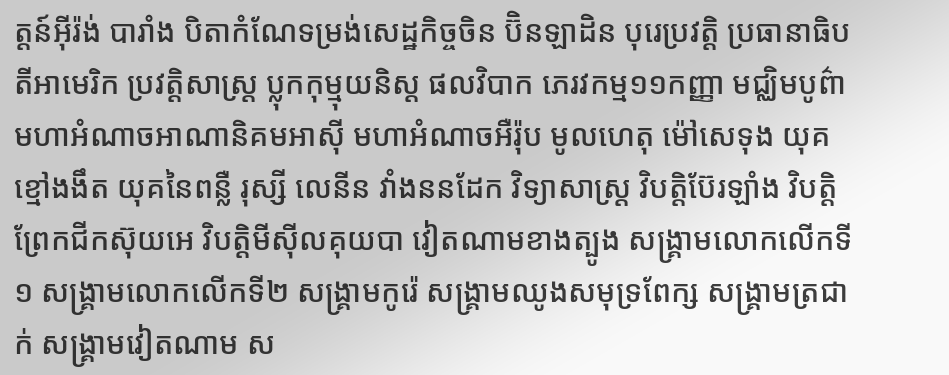ត្តន៍អ៊ីរ៉ង់ បារាំង បិតាកំណែទម្រង់សេដ្ឋកិច្ចចិន ប៊ិនឡាដិន បុរេប្រវត្តិ ប្រធានាធិបតីអាមេរិក ប្រវត្តិសាស្រ្ត ប្លុកកុម្មុយនិស្ត ផលវិបាក ភេរវកម្ម១១កញ្ញា មជ្ឈិមបូព៌ា មហាអំណាចអាណានិគមអាស៊ី មហាអំណាចអឺរ៉ុប មូលហេតុ ម៉ៅសេទុង យុគខ្មៅងងឹត យុគនៃពន្លឺ រុស្សី លេនីន វាំងននដែក វិទ្យាសាស្រ្ត វិបត្តិប៊ែរឡាំង វិបត្តិព្រែកជីកស៊ុយអេ វិបត្តិមីស៊ីលគុយបា វៀតណាមខាងត្បូង សង្គ្រាមលោកលើកទី១ សង្គ្រាមលោកលើកទី២ សង្រ្គាមកូរ៉េ សង្រ្គាមឈូងសមុទ្រពែក្ស សង្រ្គាមត្រជាក់ សង្រ្គាមវៀតណាម ស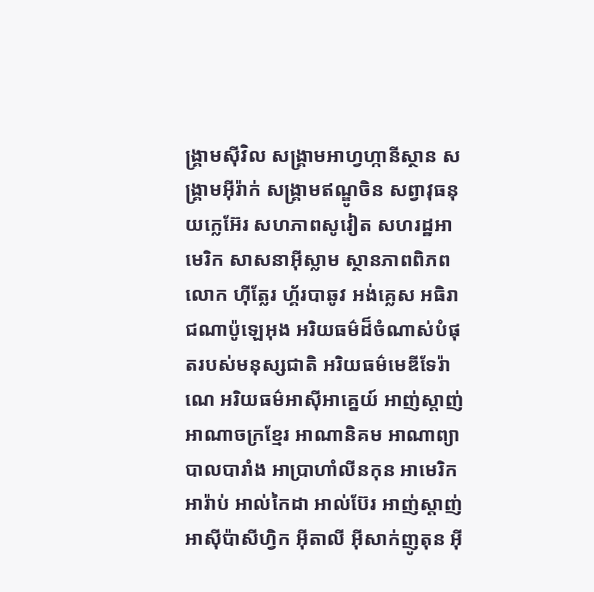ង្រ្គាមស៊ីវិល សង្រ្គាមអាហ្វហ្កានីស្ថាន សង្រ្គាមអ៊ីរ៉ាក់ សង្រ្គាមឥណ្ឌូចិន សព្វាវុធនុយក្លេអ៊ែរ សហភាពសូវៀត សហរដ្ឋអាមេរិក សាសនាអ៊ីស្លាម ស្ថានភាពពិភពលោក ហ៊ីត្លែរ ហ្គ័របាឆូវ អង់គ្លេស អធិរាជណាប៉ូឡេអុង អរិយធម៌ដ៏ចំណាស់បំផុតរបស់មនុស្សជាតិ អរិយធម៌មេឌីទែរ៉ាណេ អរិយធម៌អាស៊ីអាគ្នេយ៍ អាញ់ស្តាញ់ អាណាចក្រខ្មែរ អាណានិគម អាណាព្យាបាលបារាំង អាប្រាហាំលីនកុន អាមេរិក អារ៉ាប់ អាល់កៃដា អាល់ប៊ែរ អាញ់ស្តាញ់ អាស៊ីប៉ាសីហ្វិក អ៊ីតាលី អ៊ីសាក់ញូតុន អ៊ី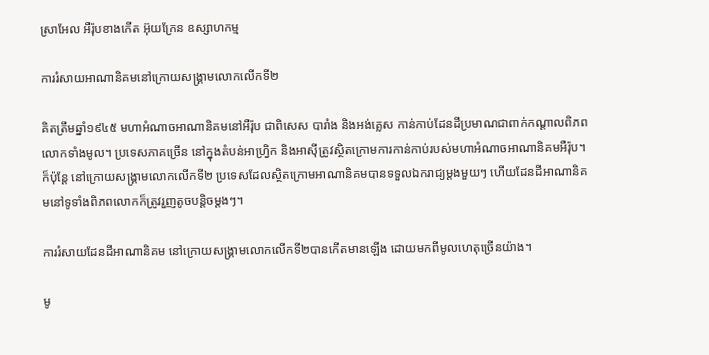ស្រាអែល អឺរ៉ុបខាងកើត អ៊ុយក្រែន ឧស្សាហកម្ម

ការរំសាយអាណានិគមនៅក្រោយសង្រ្គាមលោកលើកទី២

គិតត្រឹមឆ្នាំ១៩៤៥ មហាអំណាចអាណានិគមនៅអឺរ៉ុប ជាពិសេស បារាំង និងអង់គ្លេស កាន់កាប់ដែនដីប្រមាណជាពាក់កណ្តាលពិភពលោកទាំងមូល។ ប្រទេសភាគច្រើន នៅក្នុងតំបន់អាហ្វ្រិក និងអាស៊ីត្រូវស្ថិតក្រោមការកាន់កាប់របស់មហាអំណាចអាណានិគមអឺរ៉ុប។ ក៏ប៉ុន្តែ នៅក្រោយសង្រ្គាមលោកលើកទី២ ប្រទេសដែលស្ថិតក្រោមអាណានិគមបានទទួលឯករាជ្យម្តងមួយៗ ហើយដែនដីអាណានិគមនៅទូទាំងពិភពលោកក៏ត្រូវរួញតូចបន្តិចម្តងៗ។

ការរំសាយដែនដីអាណានិគម នៅក្រោយសង្រ្គាមលោកលើកទី២បានកើតមានឡើង ដោយមកពីមូលហេតុច្រើនយ៉ាង។

មូ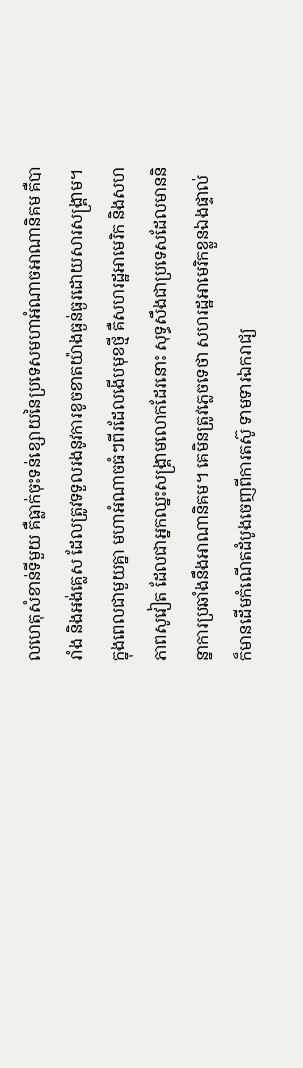លហេតុសំខាន់ទីមួយ គឺធ្លាក់ចុះទន់ខ្សោយនៃប្រទេសមហាអំណាចអាណានិគម គឺបារាំង និងអង់គ្លេស ដែលត្រូវទទួលរងនូវការខូចខាតយ៉ាងធ្ងន់ធ្ងរដោយសារសង្រ្គាម។ ក្នុងពេលជាមួយគ្នា មហាអំណាចធំៗពីរដែលងើបមុខថ្មី គឺសហរដ្ឋអាមេរិក និងសហភាពសូវៀត ដែលជាអ្នកឈ្នះសង្រ្គាមលោកដែរនោះ សុទ្ធសឹងជាប្រទេសដែលមាននិន្នាការប្រឆាំងនឹងអាណានិគម។ គេមិនត្រូវភ្លេចទេថា សហរដ្ឋអាមេរិកខ្លួនឯងផ្ទាល់ក៏មានដើមកំណើតដំបូងចេញពីការតស៊ូ ទាមទារឯករាជ្យ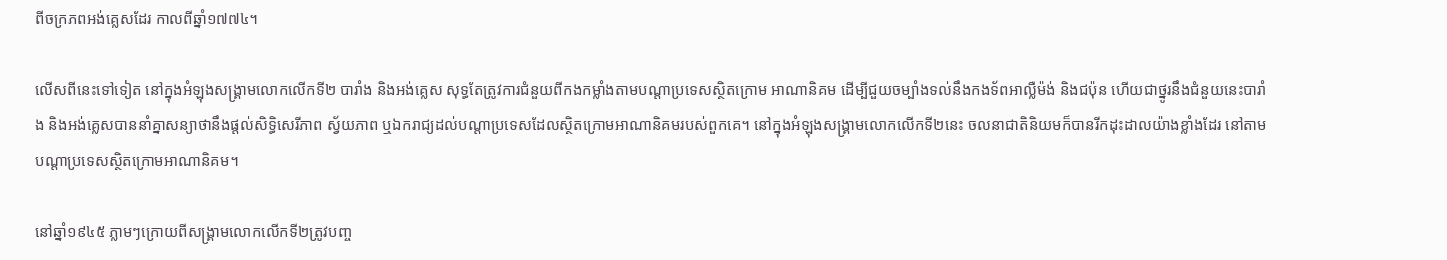ពីចក្រភពអង់គ្លេសដែរ កាលពីឆ្នាំ១៧៧៤។

លើសពីនេះទៅទៀត នៅក្នុងអំឡុងសង្រ្គាមលោកលើកទី២ បារាំង និងអង់គ្លេស សុទ្ធតែត្រូវការជំនួយពីកងកម្លាំងតាមបណ្តាប្រទេសស្ថិតក្រោម អាណានិគម ដើម្បីជួយចម្បាំងទល់នឹងកងទ័ពអាល្លឺម៉ង់ និងជប៉ុន ហើយជាថ្នូរនឹងជំនួយនេះបារាំង និងអង់គ្លេសបាននាំគ្នាសន្យាថានឹងផ្តល់សិទ្ធិសេរីភាព ស្វ័យភាព ឬឯករាជ្យដល់បណ្តាប្រទេសដែលស្ថិតក្រោមអាណានិគមរបស់ពួកគេ។ នៅក្នុងអំឡុងសង្រ្គាមលោកលើកទី២នេះ ចលនាជាតិនិយមក៏បានរីកដុះដាលយ៉ាងខ្លាំងដែរ នៅតាមបណ្តាប្រទេសស្ថិតក្រោមអាណានិគម។

នៅឆ្នាំ១៩៤៥ ភ្លាមៗក្រោយពីសង្រ្គាមលោកលើកទី២ត្រូវបញ្ច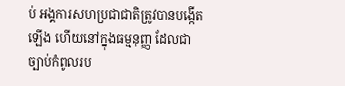ប់ អង្គការសហប្រជាជាតិត្រូវបានបង្កើតឡើង ហើយនៅក្នុងធម្មនុញ្ញ ដែលជាច្បាប់កំពូលរប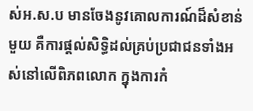ស់អ.ស.ប មានចែងនូវគោលការណ៍ដ៏សំខាន់មួយ គឺការផ្តល់សិទ្ធិដល់គ្រប់ប្រជាជនទាំងអស់នៅលើពិភពលោក ក្នុងការកំ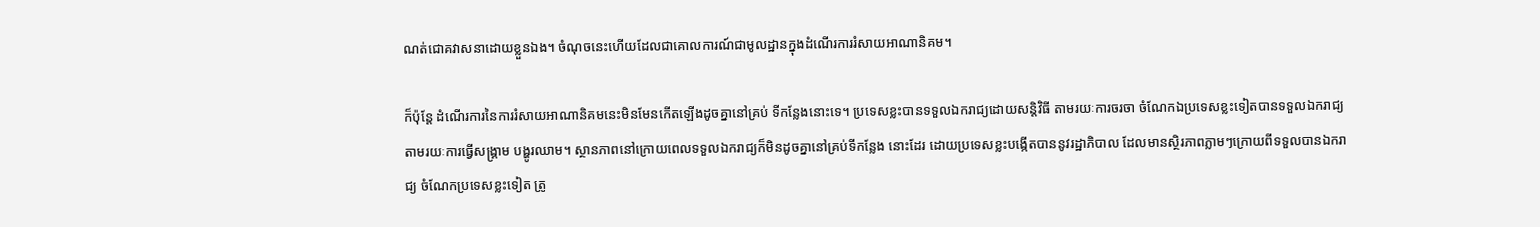ណត់ជោគវាសនាដោយខ្លួនឯង។ ចំណុចនេះហើយដែលជាគោលការណ៍ជាមូលដ្ឋានក្នុងដំណើរការរំសាយអាណានិគម។

ក៏ប៉ុន្តែ ដំណើរការនៃការរំសាយអាណានិគមនេះមិនមែនកើតឡើងដូចគ្នានៅគ្រប់ ទីកន្លែងនោះទេ។ ប្រទេសខ្លះបានទទួលឯករាជ្យដោយសន្តិវិធី តាមរយៈការចរចា ចំណែកឯប្រទេសខ្លះទៀតបានទទួលឯករាជ្យតាមរយៈការធ្វើសង្រ្គាម បង្ហូរឈាម។ ស្ថានភាពនៅក្រោយពេលទទួលឯករាជ្យក៏មិនដូចគ្នានៅគ្រប់ទីកន្លែង នោះដែរ ដោយប្រទេសខ្លះបង្កើតបាននូវរដ្ឋាភិបាល ដែលមានស្ថិរភាពភ្លាមៗក្រោយពីទទួលបានឯករាជ្យ ចំណែកប្រទេសខ្លះទៀត ត្រូ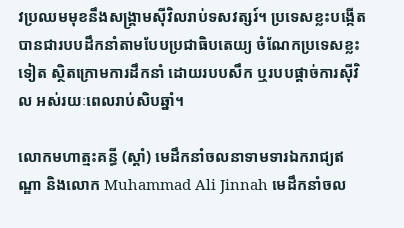វប្រឈមមុខនឹងសង្រ្គាមស៊ីវិលរាប់ទសវត្សរ៍។ ប្រទេសខ្លះបង្កើតបានជារបបដឹកនាំតាមបែបប្រជាធិបតេយ្យ ចំណែកប្រទេសខ្លះទៀត ស្ថិតក្រោមការដឹកនាំ ដោយរបបសឹក ឬរបបផ្តាច់ការស៊ីវិល អស់រយៈពេលរាប់សិបឆ្នាំ។

លោកមហាត្មះគន្ធី (ស្តាំ) មេដឹកនាំចលនាទាមទារឯករាជ្យឥណ្ឌា និងលោក Muhammad Ali Jinnah មេដឹកនាំចល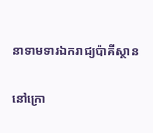នាទាមទារឯករាជ្យប៉ាគីស្ថាន

នៅក្រោ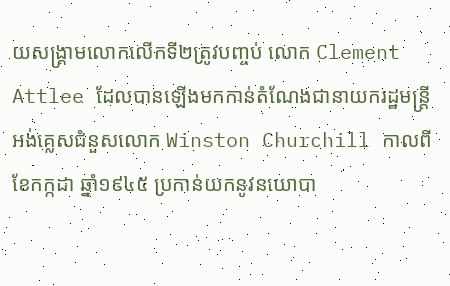យសង្រ្គាមលោកលើកទី២ត្រូវបញ្ចប់ លោក Clement Attlee ដែលបានឡើងមកកាន់តំណែងជានាយករដ្ឋមន្រ្តីអង់គ្លេសជំនួសលោក Winston Churchill កាលពីខែកក្កដា ឆ្នាំ១៩៤៥ ប្រកាន់យកនូវនយោបា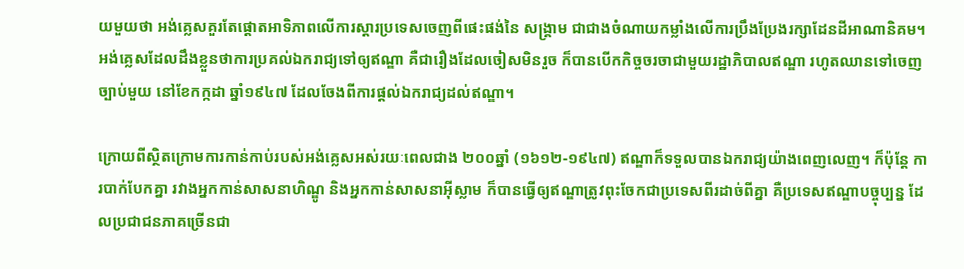យមួយថា អង់គ្លេសគួរតែផ្តោតអាទិភាពលើការស្តារប្រទេសចេញពីផេះផង់នៃ សង្រ្គាម ជាជាងចំណាយកម្លាំងលើការប្រឹងប្រែងរក្សាដែនដីអាណានិគម។ អង់គ្លេសដែលដឹងខ្លួនថាការប្រគល់ឯករាជ្យទៅឲ្យឥណ្ឌា គឺជារឿងដែលចៀសមិនរួច ក៏បានបើកកិច្ចចរចាជាមួយរដ្ឋាភិបាលឥណ្ឌា រហូតឈានទៅចេញច្បាប់មួយ នៅខែកក្កដា ឆ្នាំ១៩៤៧ ដែលចែងពីការផ្តល់ឯករាជ្យដល់ឥណ្ឌា។

ក្រោយពីស្ថិតក្រោមការកាន់កាប់របស់អង់គ្លេសអស់រយៈពេលជាង ២០០ឆ្នាំ (១៦១២-១៩៤៧) ឥណ្ឌាក៏ទទួលបានឯករាជ្យយ៉ាងពេញលេញ។ ក៏ប៉ុន្តែ ការបាក់បែកគ្នា រវាងអ្នកកាន់សាសនាហិណ្ឌូ និងអ្នកកាន់សាសនាអ៊ីស្លាម ក៏បានធ្វើឲ្យឥណ្ឌាត្រូវពុះចែកជាប្រទេសពីរដាច់ពីគ្នា គឺប្រទេសឥណ្ឌាបច្ចុប្បន្ន ដែលប្រជាជនភាគច្រើនជា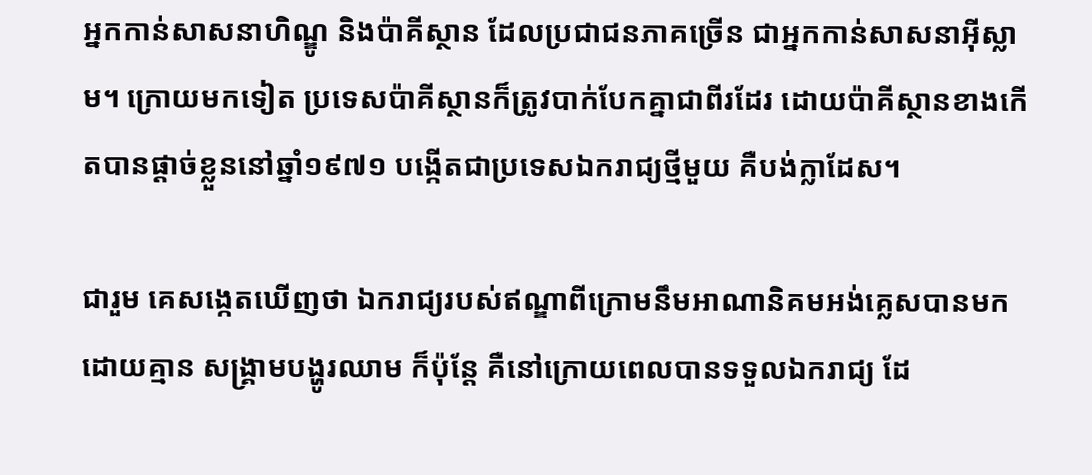អ្នកកាន់សាសនាហិណ្ឌូ និងប៉ាគីស្ថាន ដែលប្រជាជនភាគច្រើន ជាអ្នកកាន់សាសនាអ៊ីស្លាម។ ក្រោយមកទៀត ប្រទេសប៉ាគីស្ថានក៏ត្រូវបាក់បែកគ្នាជាពីរដែរ ដោយប៉ាគីស្ថានខាងកើតបានផ្តាច់ខ្លួននៅឆ្នាំ១៩៧១ បង្កើតជាប្រទេសឯករាជ្យថ្មីមួយ គឺបង់ក្លាដែស។

ជារួម គេសង្កេតឃើញថា ឯករាជ្យរបស់ឥណ្ឌាពីក្រោមនឹមអាណានិគមអង់គ្លេសបានមកដោយគ្មាន សង្រ្គាមបង្ហូរឈាម ក៏ប៉ុន្តែ គឺនៅក្រោយពេលបានទទួលឯករាជ្យ ដែ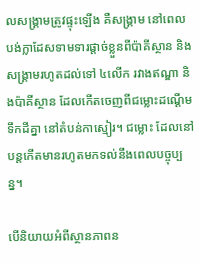លសង្រ្គាមត្រូវផ្ទុះឡើង គឺសង្រ្គាម នៅពេលបង់ក្លាដែសទាមទារផ្តាច់ខ្លួនពីប៉ាគីស្ថាន និងសង្រ្គាមរហូតដល់ទៅ ៤លើក រវាងឥណ្ឌា និងប៉ាគីស្ថាន ដែលកើតចេញពីជម្លោះដណ្តើមទឹកដីគ្នា នៅតំបន់កាស្មៀរ។ ជម្លោះ ដែលនៅបន្តកើតមានរហូតមកទល់នឹងពេលបច្ចុប្បន្ន។

បើនិយាយអំពីស្ថានភាពន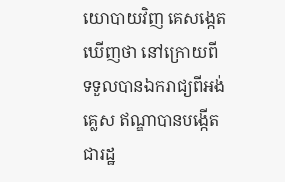យោបាយវិញ គេសង្កេតឃើញថា នៅក្រោយពីទទួលបានឯករាជ្យពីអង់គ្លេស ឥណ្ឌាបានបង្កើតជារដ្ឋ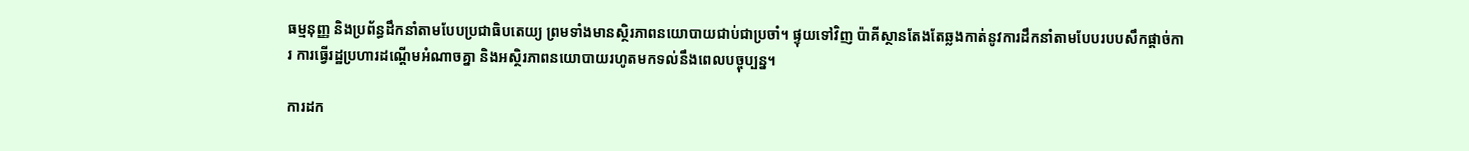ធម្មនុញ្ញ និងប្រព័ន្ធដឹកនាំតាមបែបប្រជាធិបតេយ្យ ព្រមទាំងមានស្ថិរភាពនយោបាយជាប់ជាប្រចាំ។ ផ្ទុយទៅវិញ ប៉ាគីស្ថានតែងតែឆ្លងកាត់នូវការដឹកនាំតាមបែបរបបសឹកផ្តាច់ការ ការធ្វើរដ្ឋប្រហារដណ្តើមអំណាចគ្នា និងអស្ថិរភាពនយោបាយរហូតមកទល់នឹងពេលបច្ចុប្បន្ន។

ការដក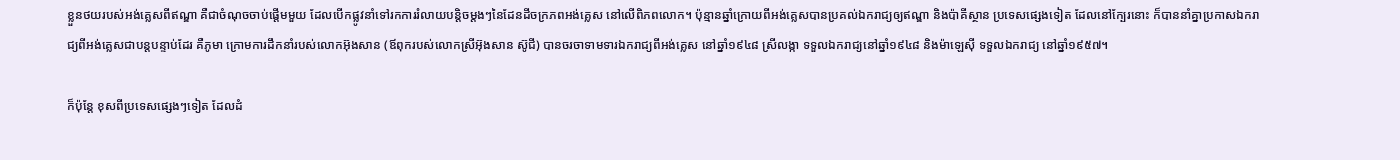ខ្លួនថយរបស់អង់គ្លេសពីឥណ្ឌា គឺជាចំណុចចាប់ផ្តើមមួយ ដែលបើកផ្លូវនាំទៅរកការរំលាយបន្តិចម្តងៗនៃដែនដីចក្រភពអង់គ្លេស នៅលើពិភពលោក។ ប៉ុន្មានឆ្នាំក្រោយពីអង់គ្លេសបានប្រគល់ឯករាជ្យឲ្យឥណ្ឌា និងប៉ាគីស្ថាន ប្រទេសផ្សេងទៀត ដែលនៅក្បែរនោះ ក៏បាននាំគ្នាប្រកាសឯករាជ្យពីអង់គ្លេសជាបន្តបន្ទាប់ដែរ គឺភូមា ក្រោមការដឹកនាំរបស់លោកអ៊ុងសាន (ឪពុករបស់លោកស្រីអ៊ុងសាន ស៊ូជី) បានចរចាទាមទារឯករាជ្យពីអង់គ្លេស នៅឆ្នាំ១៩៤៨ ស្រីលង្កា ទទួលឯករាជ្យនៅឆ្នាំ១៩៤៨ និងម៉ាឡេស៊ី ទទួលឯករាជ្យ នៅឆ្នាំ១៩៥៧។

ក៏ប៉ុន្តែ ខុសពីប្រទេសផ្សេងៗទៀត ដែលដំ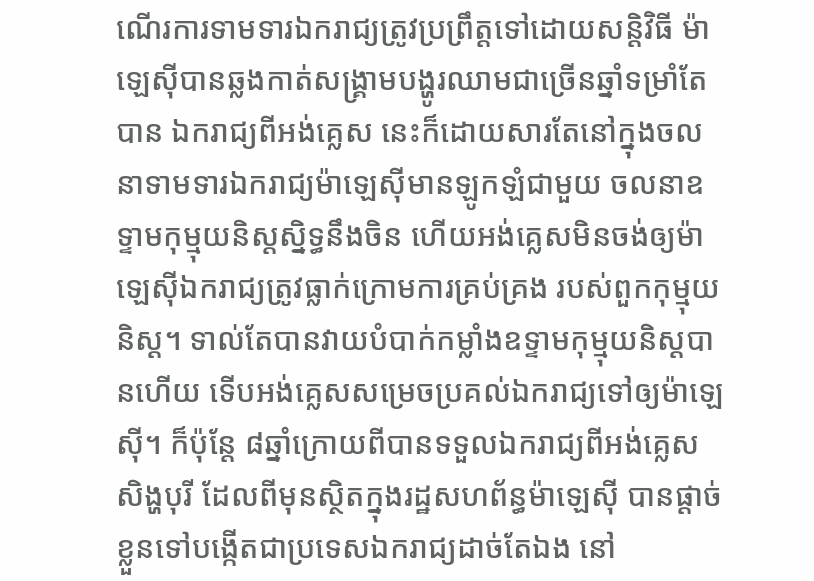ណើរការទាមទារឯករាជ្យត្រូវប្រព្រឹត្តទៅដោយសន្តិវិធី ម៉ាឡេស៊ីបានឆ្លងកាត់សង្រ្គាមបង្ហូរឈាមជាច្រើនឆ្នាំទម្រាំតែបាន ឯករាជ្យពីអង់គ្លេស នេះក៏ដោយសារតែនៅក្នុងចលនាទាមទារឯករាជ្យម៉ាឡេស៊ីមានឡូកឡំជាមួយ ចលនាឧទ្ទាមកុម្មុយនិស្តស្និទ្ធនឹងចិន ហើយអង់គ្លេសមិនចង់ឲ្យម៉ាឡេស៊ីឯករាជ្យត្រូវធ្លាក់ក្រោមការគ្រប់គ្រង របស់ពួកកុម្មុយនិស្ត។ ទាល់តែបានវាយបំបាក់កម្លាំងឧទ្ទាមកុម្មុយនិស្តបានហើយ ទើបអង់គ្លេសសម្រេចប្រគល់ឯករាជ្យទៅឲ្យម៉ាឡេស៊ី។ ក៏ប៉ុន្តែ ៨ឆ្នាំក្រោយពីបានទទួលឯករាជ្យពីអង់គ្លេស សិង្ហបុរី ដែលពីមុនស្ថិតក្នុងរដ្ឋសហព័ន្ធម៉ាឡេស៊ី បានផ្តាច់ខ្លួនទៅបង្កើតជាប្រទេសឯករាជ្យដាច់តែឯង នៅ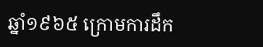ឆ្នាំ១៩៦៥ ក្រោមការដឹក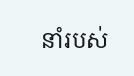នាំរបស់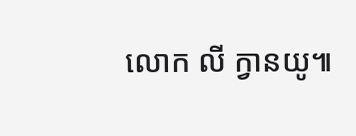លោក លី ក្វានយូ៕